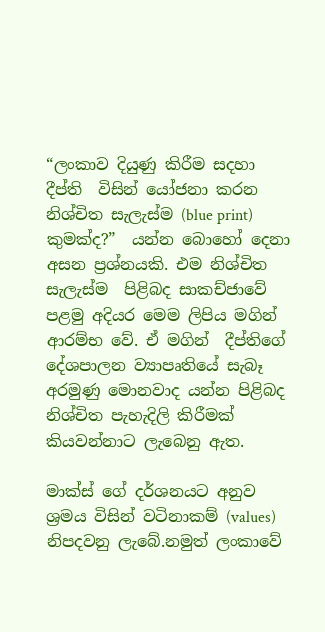“ලංකාව දියුණු කිරීම සදහා දීප්ති  විසින් යෝජනා කරන නිශ්චිත සැලැස්ම (blue print) කුමක්ද?”  යන්න බොහෝ දෙනා අසන ප්‍රශ්නයකි. එම නිශ්චිත සැලැස්ම  පිළිබද සාකච්ජාවේ පළමු අදියර මෙම ලිපිය මගින් ආරම්භ වේ. ඒ මගින්  දීප්තිගේ දේශපාලන ව්‍යාපෘතියේ සැබෑ අරමුණු මොනවාද යන්න පිළිබද  නිශ්චිත පැහැදිලි කිරීමක් කියවන්නාට ලැබෙනු ඇත.

මාක්ස් ගේ දර්ශනයට අනුව ශ්‍රමය විසින් වටිනාකම් (values) නිපදවනු ලැබේ.නමුත් ලංකාවේ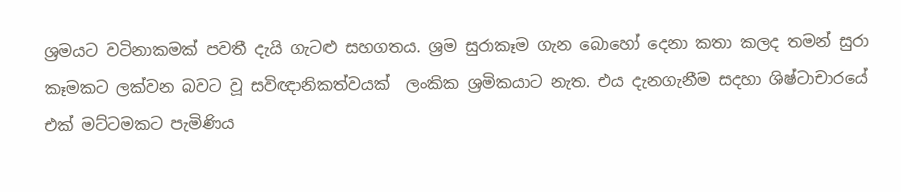ශ්‍රමයට වටිනාකමක් පවතී දැයි ගැටළු සහගතය. ශ්‍රම සුරාකෑම ගැන බොහෝ දෙනා කතා කලද තමන් සුරා කෑමකට ලක්වන බවට වූ සවිඥානිකත්වයක්  ලංකික ශ්‍රමිකයාට නැත. එය දැනගැනීම සදහා ශිෂ්ටාචාරයේ එක් මට්ටමකට පැමිණිය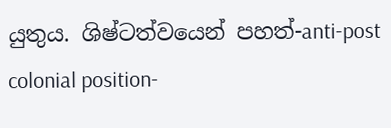යුතුය. ශිෂ්ටත්වයෙන් පහත්-anti-post colonial position-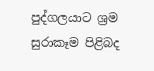පුද්ගලයාට ශ්‍රම සුරාකෑම පිළිබද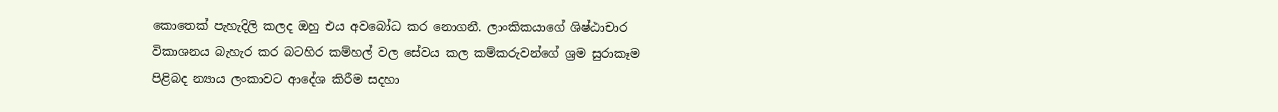කොතෙක් පැහැදිලි කලද ඔහු එය අවබෝධ කර නොගනී. ලාංකිකයාගේ ශිෂ්ඨාචාර විකාශනය බැහැර කර බටහිර කම්හල් වල සේවය කල කම්කරුවන්ගේ ශ්‍රම සුරාකෑම පිළිබද න්‍යාය ලංකාවට ආදේශ කිරීම සදහා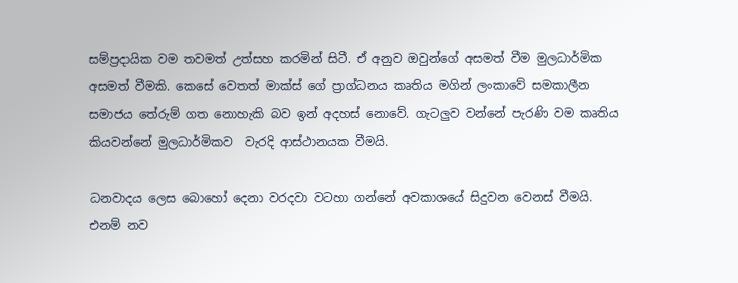සම්ප්‍රදායික වම තවමත් උත්සහ කරමින් සිටී. ඒ අනුව ඔවුන්ගේ අසමත් වීම මුලධාර්මික   අසමත් වීමකි. කෙසේ වෙතත් මාක්ස් ගේ ප්‍රාග්ධනය කෘතිය මගින් ලංකාවේ සමකාලීන සමාජය තේරුම් ගත නොහැකි බව ඉන් අදහස් නොවේ. ගැටලුව වන්නේ පැරණි වම කෘතිය කියවන්නේ මුලධාර්මිකව  වැරදි ආස්ථානයක වීමයි.

ධනවාදය ලෙස බොහෝ දෙනා වරදවා වටහා ගන්නේ අවකාශයේ සිදුවන වෙනස් වීමයි. එනම් නව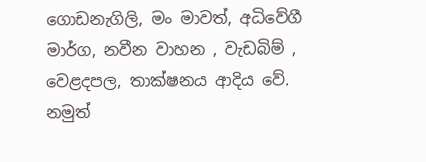ගොඩනැගිලි, මං මාවත්, අධිවේගී මාර්ග, නවීන වාහන , වැඩබිම් , වෙළදපල, තාක්ෂනය ආදිය වේ. නමුත්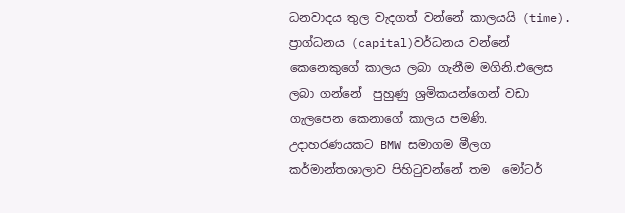ධනවාදය තුල වැදගත් වන්නේ කාලයයි (time). ප්‍රාග්ධනය (capital)වර්ධනය වන්නේ කෙනෙකුගේ කාලය ලබා ගැනීම මගිනි.එලෙස ලබා ගන්නේ  පුහුණු ශ්‍රමිකයන්ගෙන් වඩා ගැලපෙන කෙනාගේ කාලය පමණි. උදාහරණයකට BMW සමාගම මීලග කර්මාන්තශාලාව පිහිටුවන්නේ තම  මෝටර්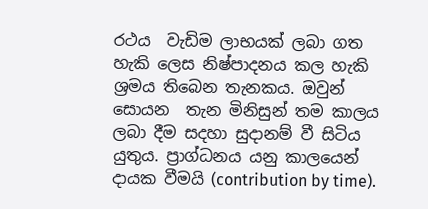රථය  වැඩිම ලාභයක් ලබා ගත හැකි ලෙස නිෂ්පාදනය කල හැකි  ශ්‍රමය තිබෙන තැනකය. ඔවුන් සොයන  තැන මිනිසුන් තම කාලය ලබා දීම සදහා සුදානම් වී සිටිය යුතුය. ප්‍රාග්ධනය යනු කාලයෙන්  දායක වීමයි (contribution by time).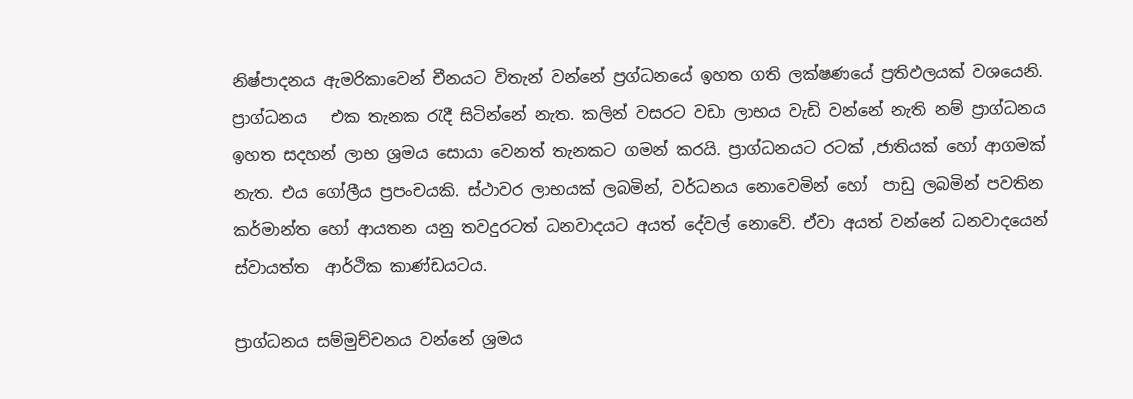නිෂ්පාදනය ඇමරිකාවෙන් චීනයට විතැන් වන්නේ ප්‍රග්ධනයේ ඉහත ගති ලක්ෂණයේ ප්‍රතිඵලයක් වශයෙනි. ප්‍රාග්ධනය   එක තැනක රැදී සිටින්නේ නැත. කලින් වසරට වඩා ලාභය වැඩි වන්නේ නැති නම් ප්‍රාග්ධනය ඉහත සදහන් ලාභ ශ්‍රමය සොයා වෙනත් තැනකට ගමන් කරයි. ප්‍රාග්ධනයට රටක් ,ජාතියක් හෝ ආගමක් නැත. එය ගෝලීය ප්‍රපංචයකි. ස්ථාවර ලාභයක් ලබමින්, වර්ධනය නොවෙමින් හෝ  පාඩු ලබමින් පවතින කර්මාන්ත හෝ ආයතන යනු තවදුරටත් ධනවාදයට අයත් දේවල් නොවේ. ඒවා අයත් වන්නේ ධනවාදයෙන් ස්වායත්ත  ආර්ථික කාණ්ඩයටය.

ප්‍රාග්ධනය සම්මුච්චනය වන්නේ ශ්‍රමය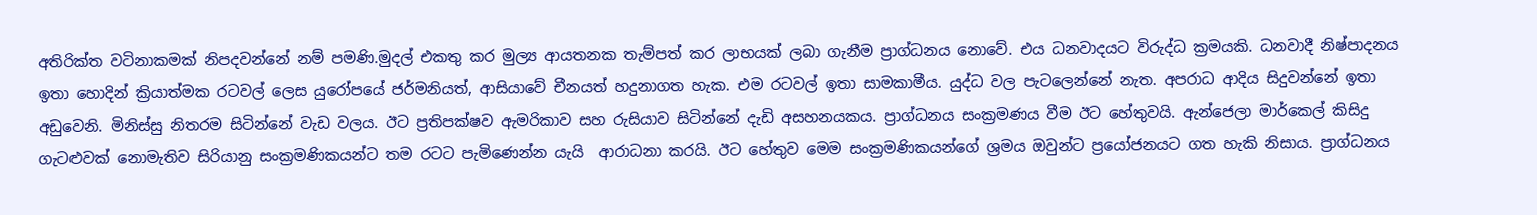අතිරික්ත වටිනාකමක් නිපදවන්නේ නම් පමණි.මුදල් එකතු කර මුල්‍ය ආයතනක තැම්පත් කර ලාභයක් ලබා ගැනීම ප්‍රාග්ධනය නොවේ. එය ධනවාදයට විරුද්ධ ක්‍රමයකි. ධනවාදී නිෂ්පාදනය ඉතා හොදින් ක්‍රියාත්මක රටවල් ලෙස යුරෝපයේ ජර්මනියත්, ආසියාවේ චීනයත් හදුනාගත හැක. එම රටවල් ඉතා සාමකාමීය. යුද්ධ වල පැටලෙන්නේ නැත. අපරාධ ආදිය සිදුවන්නේ ඉතා අඩුවෙනි. මිනිස්සු නිතරම සිටින්නේ වැඩ වලය. ඊට ප්‍රතිපක්ෂව ඇමරිකාව සහ රුසියාව සිටින්නේ දැඩි අසහනයකය. ප්‍රාග්ධනය සංක්‍රමණය වීම ඊට හේතුවයි. ඇන්ජෙලා මාර්කෙල් කිසිදු ගැටළුවක් නොමැතිව සිරියානු සංක්‍රමණිකයන්ට තම රටට පැමිණෙන්න යැයි  ආරාධනා කරයි. ඊට හේතුව මෙම සංක්‍රමණිකයන්ගේ ශ්‍රමය ඔවුන්ට ප්‍රයෝජනයට ගත හැකි නිසාය. ප්‍රාග්ධනය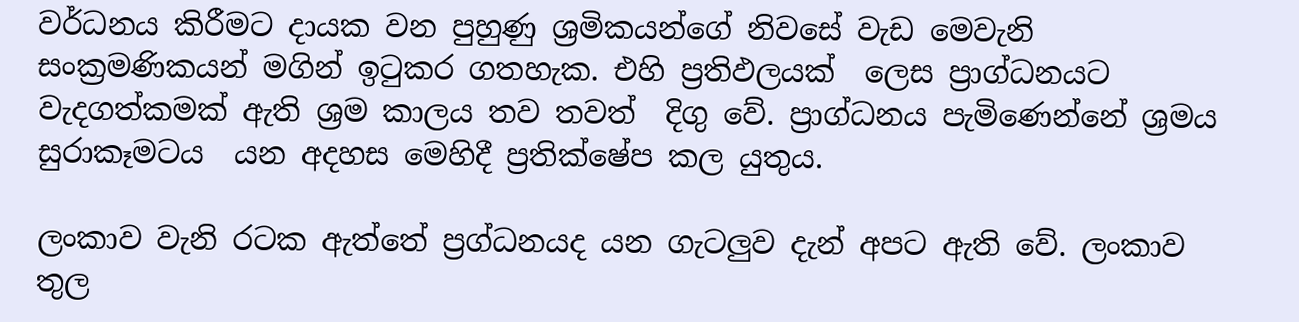වර්ධනය කිරීමට දායක වන පුහුණු ශ්‍රමිකයන්ගේ නිවසේ වැඩ මෙවැනි සංක්‍රමණිකයන් මගින් ඉටුකර ගතහැක. එහි ප්‍රතිඵලයක්  ලෙස ප්‍රාග්ධනයට වැදගත්කමක් ඇති ශ්‍රම කාලය තව තවත්  දිගු වේ. ප්‍රාග්ධනය පැමිණෙන්නේ ශ්‍රමය සුරාකෑමටය  යන අදහස මෙහිදී ප්‍රතික්ෂේප කල යුතුය.

ලංකාව වැනි රටක ඇත්තේ ප්‍රග්ධනයද යන ගැටලුව දැන් අපට ඇති වේ. ලංකාව තුල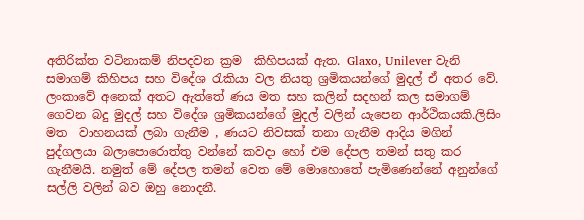අතිරික්ත වටිනාකම් නිපදවන ක්‍රම  කිහිපයක් ඇත. Glaxo, Unilever වැනි සමාගම් කිහිපය සහ විදේශ රැකියා වල නියතු ශ්‍රමිකයන්ගේ මුදල් ඒ අතර වේ. ලංකාවේ අනෙක් අතට ඇත්තේ ණය මත සහ කලින් සදහන් කල සමාගම් ගෙවන බදු මුදල් සහ විදේශ ශ්‍රමිකයන්ගේ මුදල් වලින් යැපෙන ආර්ථිකයකි.ලිසිං මත  වාහනයක් ලබා ගැනීම , ණයට නිවසක් තනා ගැනීම ආදිය මගින් පුද්ගලයා බලාපොරොත්තු වන්නේ කවදා හෝ එම දේපල තමන් සතු කර ගැනීමයි. නමුත් මේ දේපල තමන් වෙත මේ මොහොතේ පැමිණෙන්නේ අනුන්ගේ සල්ලි වලින් බව ඔහු නොදනී.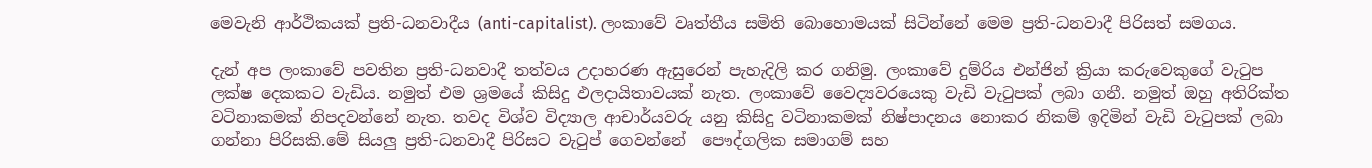මෙවැනි ආර්ථිකයක් ප්‍රති-ධනවාදීය (anti-capitalist). ලංකාවේ වෘත්තීය සමිති බොහොමයක් සිටින්නේ මෙම ප්‍රති-ධනවාදී පිරිසත් සමගය.

දැන් අප ලංකාවේ පවතින ප්‍රති-ධනවාදී තත්වය උදාහරණ ඇසුරෙන් පැහැදිලි කර ගනිමු. ලංකාවේ දුම්රිය එන්ජින් ක්‍රියා කරුවෙකුගේ වැටුප ලක්ෂ දෙකකට වැඩිය. නමුත් එම ශ්‍රමයේ කිසිදු ඵලදායිතාවයක් නැත. ලංකාවේ වෛද්‍යවරයෙකු වැඩි වැටුපක් ලබා ගනී. නමුත් ඔහු අතිරික්ත වටිනාකමක් නිපදවන්නේ නැත. තවද විශ්ව විද්‍යාල ආචාර්යවරු යනු කිසිදු වටිනාකමක් නිෂ්පාදනය නොකර නිකම් ඉදිමින් වැඩි වැටුපක් ලබා ගන්නා පිරිසකි.මේ සියලු ප්‍රති-ධනවාදී පිරිසට වැටුප් ගෙවන්නේ  පෞද්ගලික සමාගම් සහ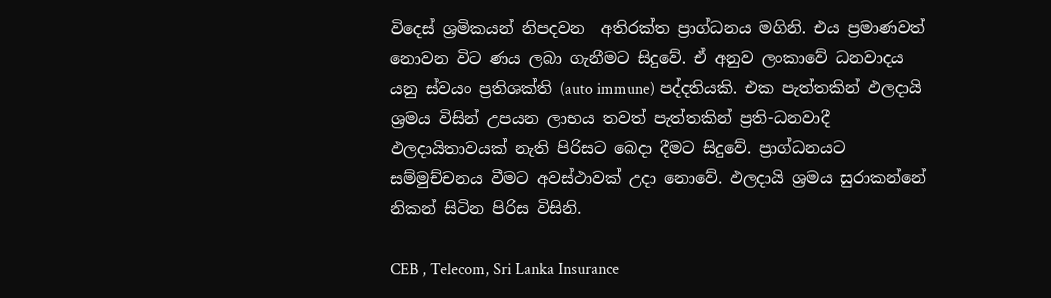විදෙස් ශ්‍රමිකයන් නිපදවන  අතිරක්ත ප්‍රාග්ධනය මගිනි. එය ප්‍රමාණවත් නොවන විට ණය ලබා ගැනීමට සිදුවේ. ඒ අනුව ලංකාවේ ධනවාදය යනු ස්වයං ප්‍රතිශක්ති (auto immune) පද්දතියකි. එක පැත්තකින් ඵලදායි ශ්‍රමය විසින් උපයන ලාභය තවත් පැත්තකින් ප්‍රති-ධනවාදී ඵලදායිතාවයක් නැති පිරිසට බෙදා දීමට සිදුවේ. ප්‍රාග්ධනයට සම්මුච්චනය වීමට අවස්ථාවක් උදා නොවේ. ඵලදායි ශ්‍රමය සුරාකන්නේ නිකන් සිටින පිරිස විසිනි.

CEB , Telecom, Sri Lanka Insurance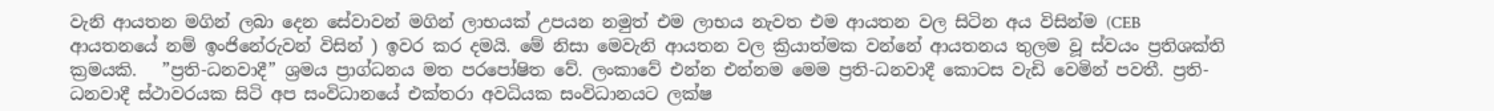වැනි ආයතන මගින් ලබා දෙන සේවාවන් මගින් ලාභයක් උපයන නමුත් එම ලාභය නැවත එම ආයතන වල සිටින අය විසින්ම (CEB ආයතනයේ නම් ඉංජිනේරුවන් විසින් ) ඉවර කර දමයි. මේ නිසා මෙවැනි ආයතන වල ක්‍රියාත්මක වන්නේ ආයතනය තුලම වූ ස්වයං ප්‍රතිශක්ති ක්‍රමයකි.   ”ප්‍රති-ධනවාදී” ශ්‍රමය ප්‍රාග්ධනය මත පරපෝෂිත වේ. ලංකාවේ එන්න එන්නම මෙම ප්‍රති-ධනවාදී කොටස වැඩි වෙමින් පවතී. ප්‍රති- ධනවාදී ස්ථාවරයක සිටි අප සංවිධානයේ එක්තරා අවධියක සංවිධානයට ලක්ෂ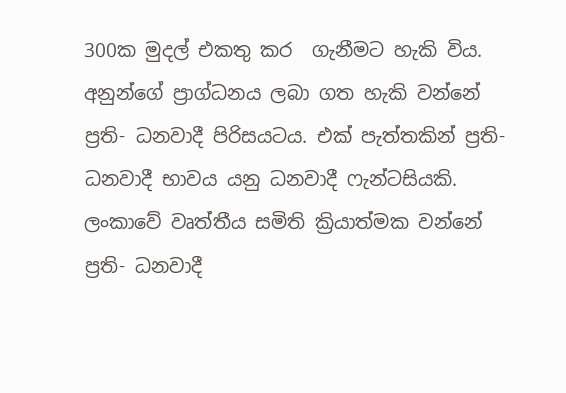300ක මුදල් එකතු කර  ගැනීමට හැකි විය. අනුන්ගේ ප්‍රාග්ධනය ලබා ගත හැකි වන්නේ  ප්‍රති- ධනවාදී පිරිසයටය. එක් පැත්තකින් ප්‍රති- ධනවාදී භාවය යනු ධනවාදී ෆැන්ටසියකි. ලංකාවේ වෘත්තීය සමිති ක්‍රියාත්මක වන්නේ ප්‍රති- ධනවාදී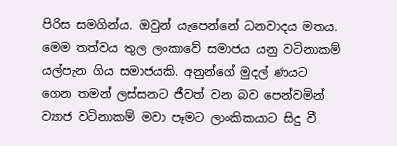පිරිස සමගින්ය. ඔවුන් යැපෙන්නේ ධනවාදය මතය. මෙම තත්වය තුල ලංකාවේ සමාජය යනු වටිනාකම් යල්පැන ගිය සමාජයකි. අනුන්ගේ මුදල් ණයට ගෙන තමන් ලස්සනට ජීවත් වන බව පෙන්වමින් ව්‍යාජ වටිනාකම් මවා පෑමට ලාංකිකයාට සිදු වී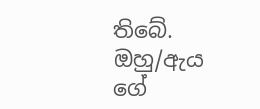තිබේ. ඔහු/ඇය ගේ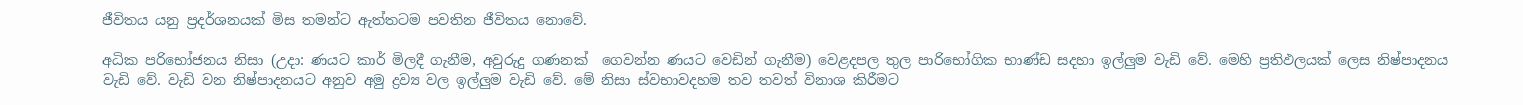ජීවිතය යනු ප්‍රදර්ශනයක් මිස තමන්ට ඇත්තටම පවතින ජීවිතය නොවේ.

අධික පරිභෝජනය නිසා (උදා: ණයට කාර් මිලදී ගැනීම, අවුරුදු ගණනක්  ගෙවන්න ණයට වෙඩින් ගැනීම) වෙළදපල තුල පාරිභෝගික භාණ්ඩ සදහා ඉල්ලුම වැඩි වේ. මෙහි ප්‍රතිඵලයක් ලෙස නිෂ්පාදනය වැඩි වේ. වැඩි වන නිෂ්පාදනයට අනුව අමු ද්‍රව්‍ය වල ඉල්ලුම වැඩි වේ. මේ නිසා ස්වභාවදහම තව තවත් විනාශ කිරීමට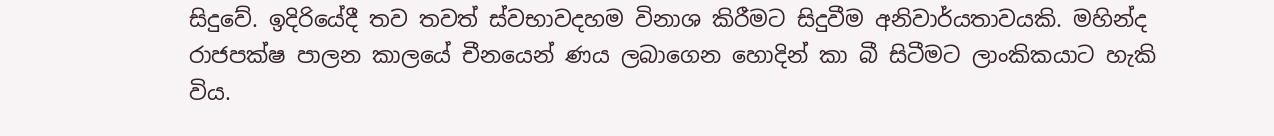සිදුවේ. ඉදිරියේදී තව තවත් ස්වභාවදහම විනාශ කිරීමට සිදුවීම අනිවාර්යතාවයකි. මහින්ද රාජපක්ෂ පාලන කාලයේ චීනයෙන් ණය ලබාගෙන හොදින් කා බී සිටීමට ලාංකිකයාට හැකි විය.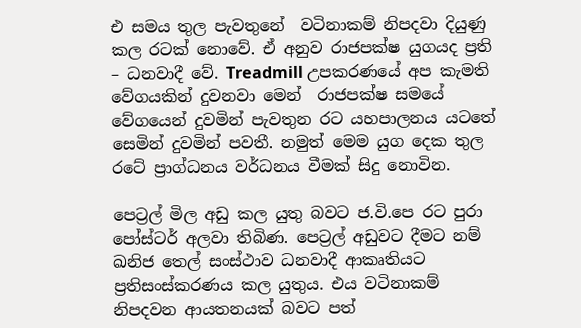එ සමය තුල පැවතුනේ  වටිනාකම් නිපදවා දියුණු කල රටක් නොවේ. ඒ අනුව රාජපක්ෂ යුගයද ප්‍රති – ධනවාදී වේ. Treadmill උපකරණයේ අප කැමති වේගයකින් දුවනවා මෙන්  රාජපක්ෂ සමයේ වේගයෙන් දුවමින් පැවතුන රට යහපාලනය යටතේ සෙමින් දුවමින් පවතී. නමුත් මෙම යුග දෙක තුල රටේ ප්‍රාග්ධනය වර්ධනය වීමක් සිදු නොවින.

පෙට්‍රල් මිල අඩු කල යුතු බවට ජ.වි.පෙ රට පුරා පෝස්ටර් අලවා තිබිණ. පෙට්‍රල් අඩුවට දීමට නම් ඛනිජ තෙල් සංස්ථාව ධනවාදී ආකෘතියට ප්‍රතිසංස්කරණය කල යුතුය. එය වටිනාකම් නිපදවන ආයතනයක් බවට පත්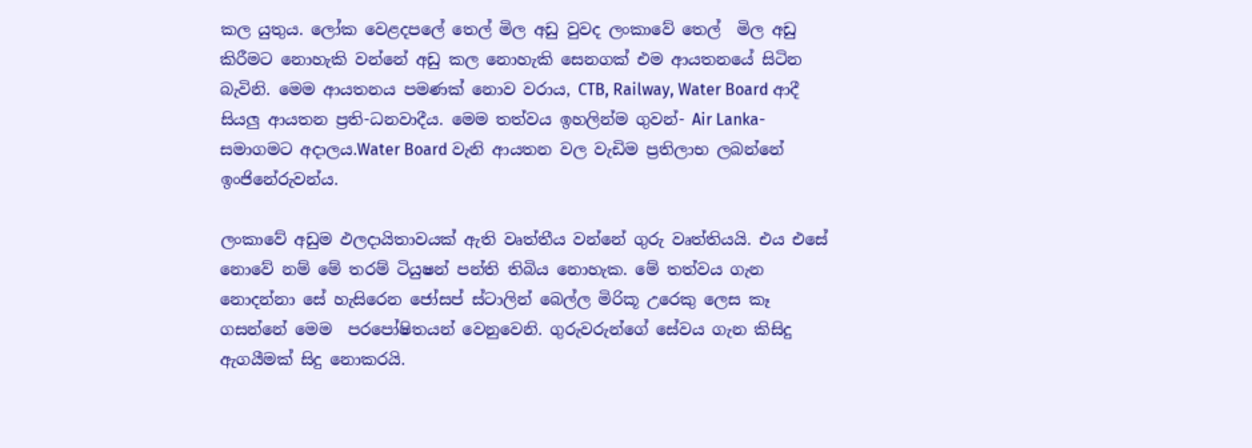කල යුතුය. ලෝක වෙළදපලේ තෙල් මිල අඩු වුවද ලංකාවේ තෙල්  මිල අඩු කිරීමට නොහැකි වන්නේ අඩු කල නොහැකි සෙනගක් එම ආයතනයේ සිටින බැවිනි. මෙම ආයතනය පමණක් නොව වරාය, CTB, Railway, Water Board ආදී සියලු ආයතන ප්‍රති-ධනවාදීය. මෙම තත්වය ඉහලින්ම ගුවන්- Air Lanka- සමාගමට අදාලය.Water Board වැනි ආයතන වල වැඩිම ප්‍රතිලාභ ලබන්නේ ඉංජිනේරුවන්ය.

ලංකාවේ අඩුම ඵලදායිතාවයක් ඇති වෘත්තීය වන්නේ ගුරු වෘත්තියයි. එය එසේ නොවේ නම් මේ තරම් ටියුෂන් පන්ති තිබිය නොහැක. මේ තත්වය ගැන නොදන්නා සේ හැසිරෙන ජෝසප් ස්ටාලින් බෙල්ල මිරිකූ උරෙකු ලෙස කෑ ගසන්නේ මෙම  පරපෝෂිතයන් වෙනුවෙනි. ගුරුවරුන්ගේ සේවය ගැන කිසිදු ඇගයීමක් සිදු නොකරයි.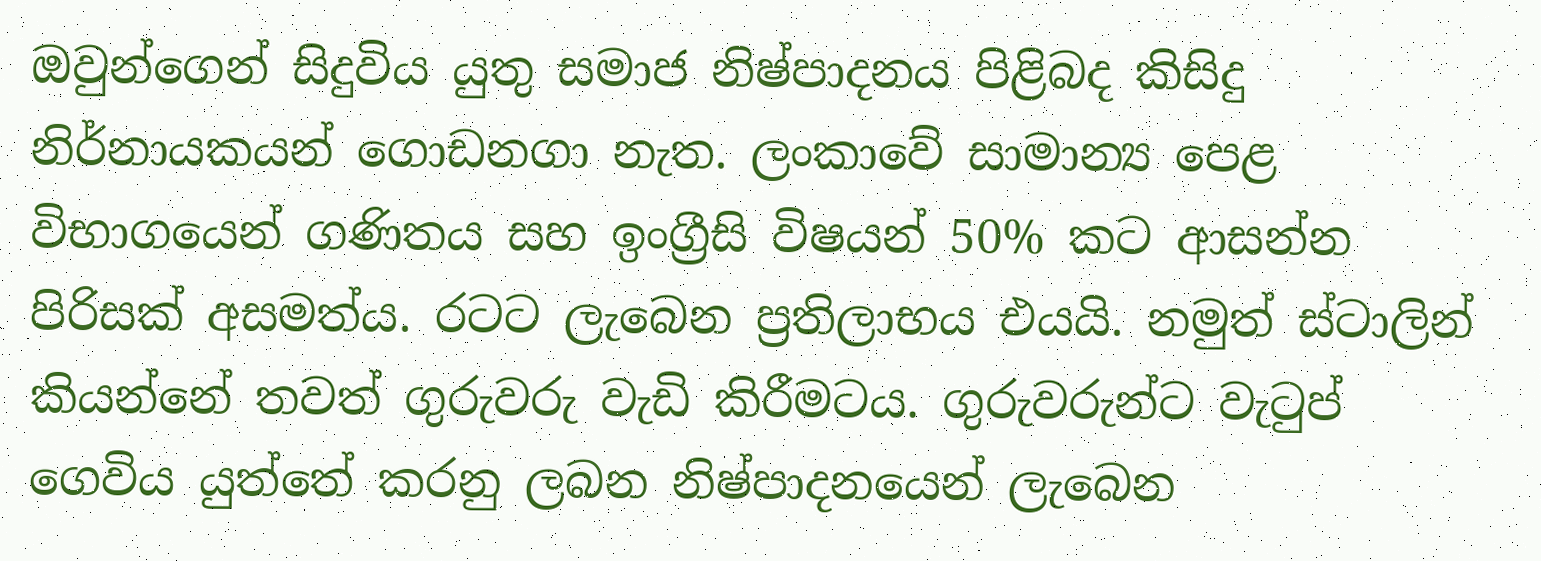ඔවුන්ගෙන් සිදුවිය යුතු සමාජ නිෂ්පාදනය පිළිබද කිසිදු නිර්නායකයන් ගොඩනගා නැත. ලංකාවේ සාමාන්‍ය පෙළ විභාගයෙන් ගණිතය සහ ඉංග්‍රීසි විෂයන් 50% කට ආසන්න පිරිසක් අසමත්ය. රටට ලැබෙන ප්‍රතිලාභය එයයි. නමුත් ස්ටාලින් කියන්නේ තවත් ගුරුවරු වැඩි කිරීමටය. ගුරුවරුන්ට වැටුප් ගෙවිය යුත්තේ කරනු ලබන නිෂ්පාදනයෙන් ලැබෙන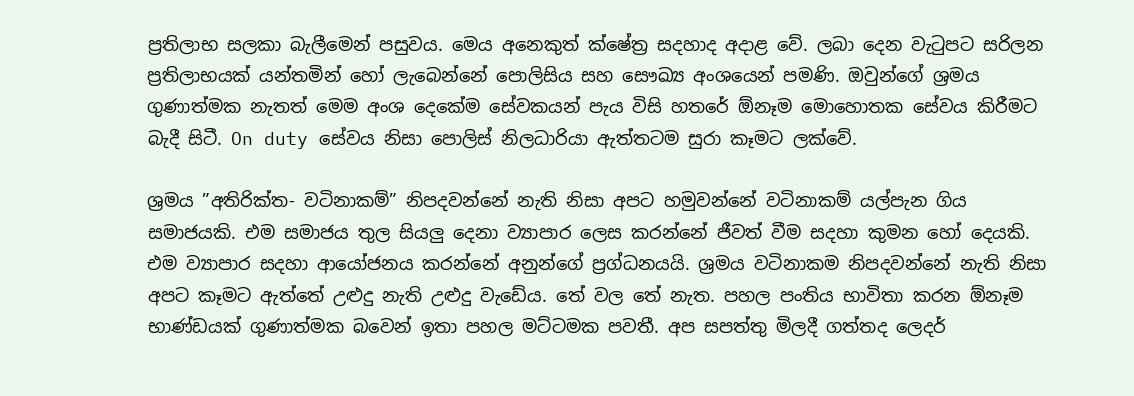ප්‍රතිලාභ සලකා බැලීමෙන් පසුවය. මෙය අනෙකුත් ක්ෂේත්‍ර සදහාද අදාළ වේ. ලබා දෙන වැටුපට සරිලන ප්‍රතිලාභයක් යන්තමින් හෝ ලැබෙන්නේ පොලිසිය සහ සෞඛ්‍ය අංශයෙන් පමණි. ඔවුන්ගේ ශ්‍රමය ගුණාත්මක නැතත් මෙම අංශ දෙකේම සේවකයන් පැය විසි හතරේ ඕනෑම මොහොතක සේවය කිරීමට බැදී සිටී. On duty සේවය නිසා පොලිස් නිලධාරියා ඇත්තටම සුරා කෑමට ලක්වේ.

ශ්‍රමය ”අතිරික්ත- වටිනාකම්” නිපදවන්නේ නැති නිසා අපට හමුවන්නේ වටිනාකම් යල්පැන ගිය සමාජයකි. එම සමාජය තුල සියලු දෙනා ව්‍යාපාර ලෙස කරන්නේ ජීවත් වීම සදහා කුමන හෝ දෙයකි. එම ව්‍යාපාර සදහා ආයෝජනය කරන්නේ අනුන්ගේ ප්‍රග්ධනයයි. ශ්‍රමය වටිනාකම නිපදවන්නේ නැති නිසා අපට කෑමට ඇත්තේ උළුදු නැති උළුදු වැඩේය. තේ වල තේ නැත. පහල පංතිය භාවිතා කරන ඕනෑම භාණ්ඩයක් ගුණාත්මක බවෙන් ඉතා පහල මට්ටමක පවතී. අප සපත්තු මිලදී ගත්තද ලෙදර්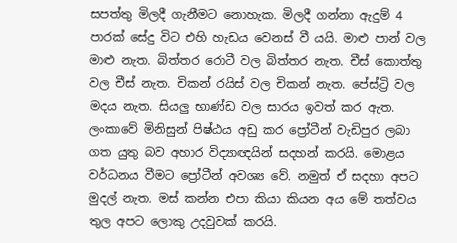සපත්තු මිලදී ගැනීමට නොහැක. මිලදී ගන්නා ඇදුම් 4 පාරක් සේදු විට එහි හැඩය වෙනස් වී යයි. මාළු පාන් වල මාළු නැත. බිත්තර රොටී වල බිත්තර නැත. චීස් කොත්තු වල චීස් නැත. චිකන් රයිස් වල චිකන් නැත. පේස්ට්‍රි වල මදය නැත. සියලු භාණ්ඩ වල සාරය ඉවත් කර ඇත. ලංකාවේ මිනිසුන් පිෂ්ඨය අඩු කර ප්‍රෝටීන් වැඩිපුර ලබා ගත යුතු බව අහාර විද්‍යාඥයින් සදහන් කරයි. මොළය වර්ධනය වීමට ප්‍රෝටීන් අවශ්‍ය වේ. නමුත් ඒ සදහා අපට මුදල් නැත. මස් කන්න එපා කියා කියන අය මේ තත්වය තුල අපට ලොකු උදවුවක් කරයි.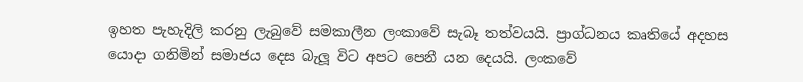ඉහත පැහැදිලි කරනු ලැබුවේ සමකාලීන ලංකාවේ සැබෑ තත්වයයි. ප්‍රාග්ධනය කෘතියේ අදහස යොදා ගනිමින් සමාජය දෙස බැලූ විට අපට පෙනී යන දෙයයි. ලංකවේ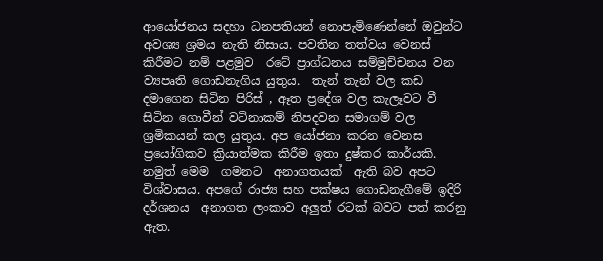ආයෝජනය සදහා ධනපතියන් නොපැමිණෙන්නේ ඔවුන්ට අවශ්‍ය ශ්‍රමය නැති නිසාය. පවතින තත්වය වෙනස් කිරීමට නම් පළමුව  රටේ ප්‍රාග්ධනය සම්මුච්චනය වන ව්‍යපෘති ගොඩනැගිය යුතුය.  තැන් තැන් වල කඩ දමාගෙන සිටින පිරිස් , ඈත ප්‍රදේශ වල කැලෑවට වී සිටින ගොවීන් වටිනාකම් නිපදවන සමාගම් වල ශ්‍රමිකයන් කල යුතුය. අප යෝජනා කරන වෙනස ප්‍රයෝගිකව ක්‍රියාත්මක කිරීම ඉතා දුෂ්කර කාර්යකි. නමුත් මෙම  ගමනට  අනාගතයක්  ඇති බව අපට විශ්වාසය. අපගේ රාජ්‍ය සහ පක්ෂය ගොඩනැගීමේ ඉදිරි දර්ශනය  අනාගත ලංකාව අලුත් රටක් බවට පත් කරනු ඇත.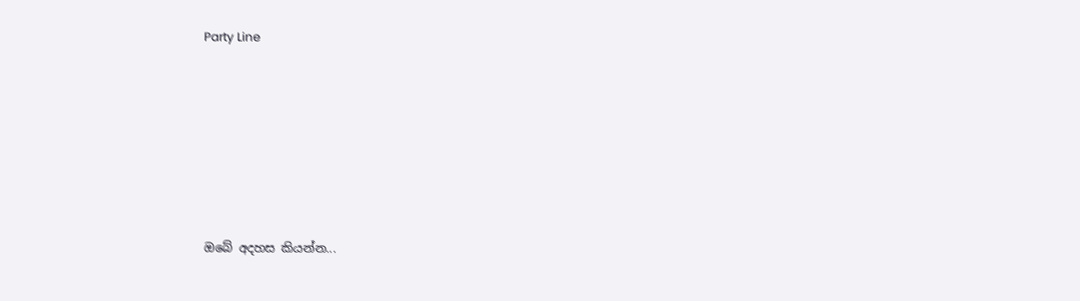Party Line







ඔබේ අදහස කියන්න...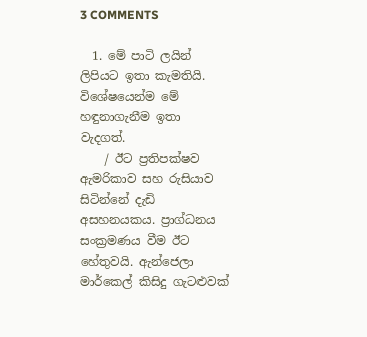3 COMMENTS

  1. මේ පාටි ලයින් ලිපියට ඉතා කැමතියි. විශේෂයෙන්ම මේ හඳුනාගැනීම ඉතා වැදගත්.
    / ඊට ප්‍රතිපක්ෂව ඇමරිකාව සහ රුසියාව සිටින්නේ දැඩි අසහනයකය. ප්‍රාග්ධනය සංක්‍රමණය වීම ඊට හේතුවයි. ඇන්ජෙලා මාර්කෙල් කිසිදු ගැටළුවක්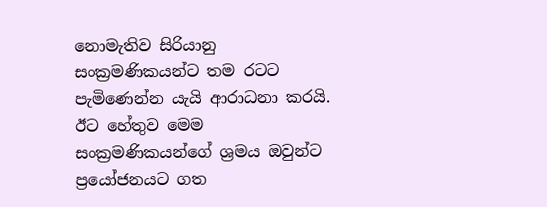නොමැතිව සිරියානු සංක්‍රමණිකයන්ට තම රටට පැමිණෙන්න යැයි ආරාධනා කරයි. ඊට හේතුව මෙම සංක්‍රමණිකයන්ගේ ශ්‍රමය ඔවුන්ට ප්‍රයෝජනයට ගත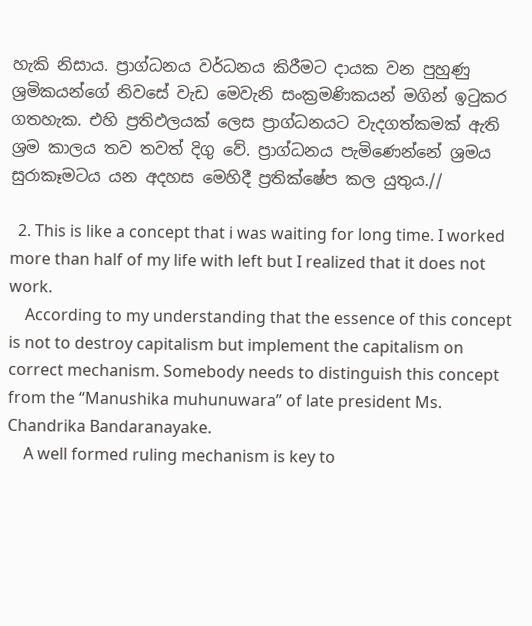හැකි නිසාය. ප්‍රාග්ධනය වර්ධනය කිරීමට දායක වන පුහුණු ශ්‍රමිකයන්ගේ නිවසේ වැඩ මෙවැනි සංක්‍රමණිකයන් මගින් ඉටුකර ගතහැක. එහි ප්‍රතිඵලයක් ලෙස ප්‍රාග්ධනයට වැදගත්කමක් ඇති ශ්‍රම කාලය තව තවත් දිගු වේ. ප්‍රාග්ධනය පැමිණෙන්නේ ශ්‍රමය සුරාකෑමටය යන අදහස මෙහිදී ප්‍රතික්ෂේප කල යුතුය.//

  2. This is like a concept that i was waiting for long time. I worked more than half of my life with left but I realized that it does not work.
    According to my understanding that the essence of this concept is not to destroy capitalism but implement the capitalism on correct mechanism. Somebody needs to distinguish this concept from the “Manushika muhunuwara” of late president Ms. Chandrika Bandaranayake.
    A well formed ruling mechanism is key to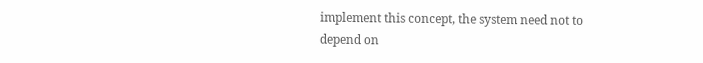implement this concept, the system need not to depend on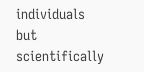individuals but scientifically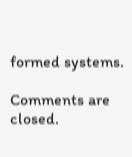formed systems.

Comments are closed.